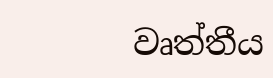වෘත්තීය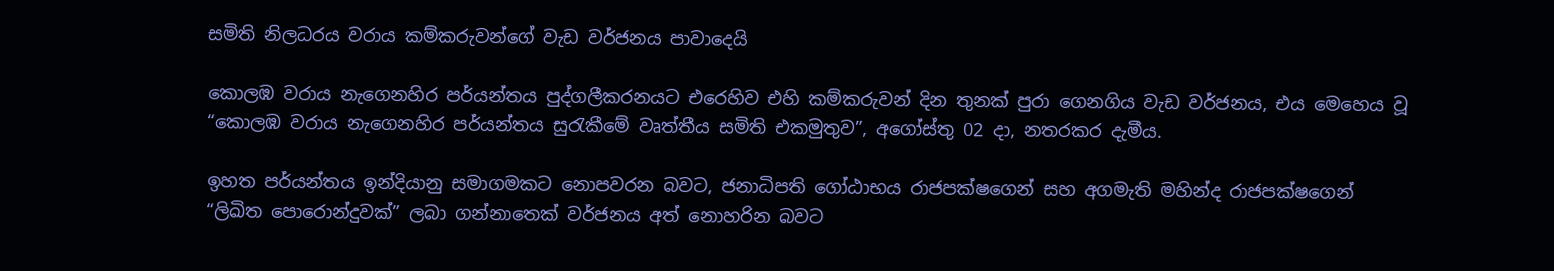සමිති නිලධරය වරාය කම්කරුවන්ගේ වැඩ වර්ජනය පාවාදෙයි

කොලඹ වරාය නැගෙනහිර පර්යන්තය පුද්ගලීකරනයට එරෙහිව එහි කම්කරුවන් දින තුනක් පුරා ගෙනගිය වැඩ වර්ජනය, එය මෙහෙය වූ “කොලඹ වරාය නැගෙනහිර පර්යන්තය සුරැකීමේ වෘත්තීය සමිති එකමුතුව”, අගෝස්තු 02 දා, නතරකර දැමීය.

ඉහත පර්යන්තය ඉන්දියානු සමාගමකට නොපවරන බවට, ජනාධිපති ගෝඨාභය රාජපක්ෂගෙන් සහ අගමැති මහින්ද රාජපක්ෂගෙන්  “ලිඛිත පොරොන්දුවක්” ලබා ගන්නාතෙක් වර්ජනය අත් නොහරින බවට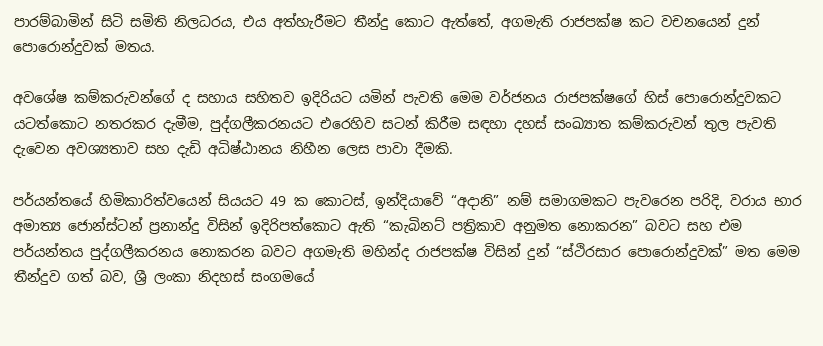පාරම්බාමින් සිටි සමිති නිලධරය, එය අත්හැරීමට තීන්දු කොට ඇත්තේ, අගමැති රාජපක්ෂ කට වචනයෙන් දුන් පොරොන්දුවක් මතය.

අවශේෂ කම්කරුවන්ගේ ද සහාය සහිතව ඉදිරියට යමින් පැවති මෙම වර්ජනය රාජපක්ෂගේ හිස් පොරොන්දුවකට යටත්කොට නතරකර දැමීම, පුද්ගලීකරනයට එරෙහිව සටන් කිරීම සඳහා දහස් සංඛ්‍යාත කම්කරුවන් තුල පැවති දැවෙන අවශ්‍යතාව සහ දැඩි අධිෂ්ඨානය නිහීන ලෙස පාවා දීමකි.

පර්යන්තයේ හිමිකාරිත්වයෙන් සියයට 49 ක කොටස්, ඉන්දියාවේ “අදානි” නම් සමාගමකට පැවරෙන පරිදි, වරාය භාර අමාත්‍ය ජොන්ස්ටන් ප්‍රනාන්දු විසින් ඉදිරිපත්කොට ඇති “කැබිනට් පත්‍රිකාව අනුමත නොකරන” බවට සහ එම පර්යන්තය පුද්ගලීකරනය නොකරන බවට අගමැති මහින්ද රාජපක්ෂ විසින් දුන් “ස්ථිරසාර පොරොන්දුවක්” මත මෙම තීන්දුව ගත් බව, ශ්‍රී ලංකා නිදහස් සංගමයේ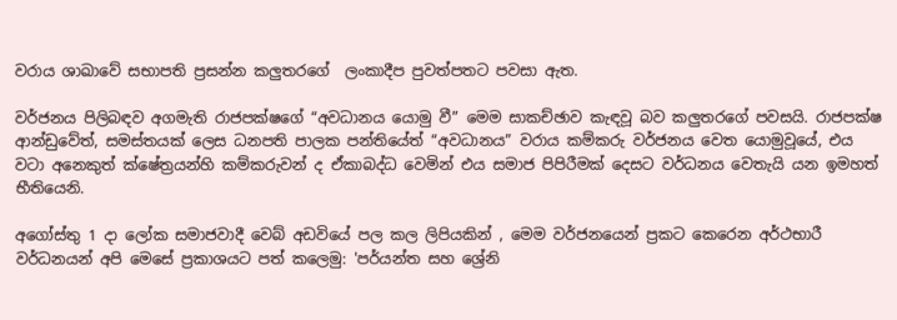වරාය ශාඛාවේ සභාපති ප්‍රසන්න කලුතරගේ  ලංකාදීප පුවත්පතට පවසා ඇත.

වර්ජනය පිලිබඳව අගමැති රාජපක්ෂගේ “අවධානය යොමු වී” මෙම සාකච්ඡාව කැඳවූ බව කලුතරගේ පවසයි. රාජපක්ෂ ආන්ඩුවේත්, සමස්තයක් ලෙස ධනපති පාලක පන්තියේත් “අවධානය” වරාය කම්කරු වර්ජනය වෙත යොමුවූයේ, එය වටා අනෙකුත් ක්ෂේත්‍රයන්හි කම්කරුවන් ද ඒකාබද්ධ වෙමින් එය සමාජ පිපිරීමක් දෙසට වර්ධනය වෙතැයි යන ඉමහත් භීතියෙනි.

අ‍ගෝස්තු 1 දා ලෝක සමාජවාදී වෙබ් අඩවියේ පල කල ලිපියකින් , මෙම වර්ජනයෙන් ප්‍රකට කෙරෙන අර්ථභාරී වර්ධනයන් අපි මෙසේ ප්‍රකාශයට පත් කලෙමු: 'පර්යන්ත සහ ශ්‍රේනි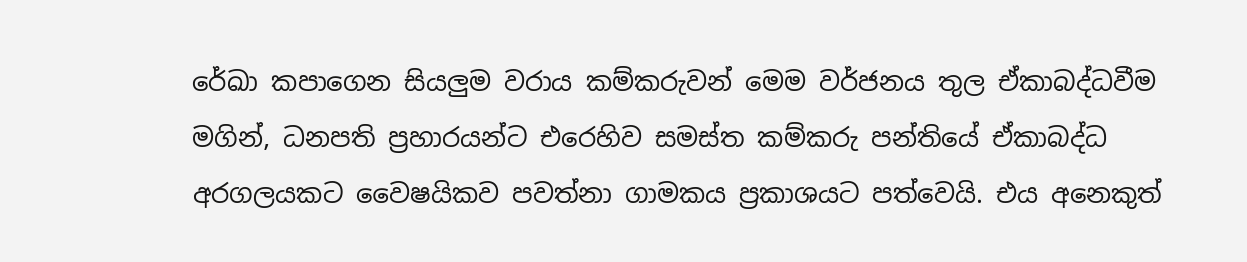රේඛා කපාගෙන සියලුම වරාය කම්කරුවන් මෙම වර්ජනය තුල ඒකාබද්ධවීම මගින්, ධනපති ප්‍ර‍හාරයන්ට එරෙහිව සමස්ත කම්කරු පන්තියේ ඒකාබද්ධ අරගලයකට වෛෂයිකව පවත්නා ගාමකය ප්‍ර‍කාශයට පත්වෙයි. එය අනෙකුත්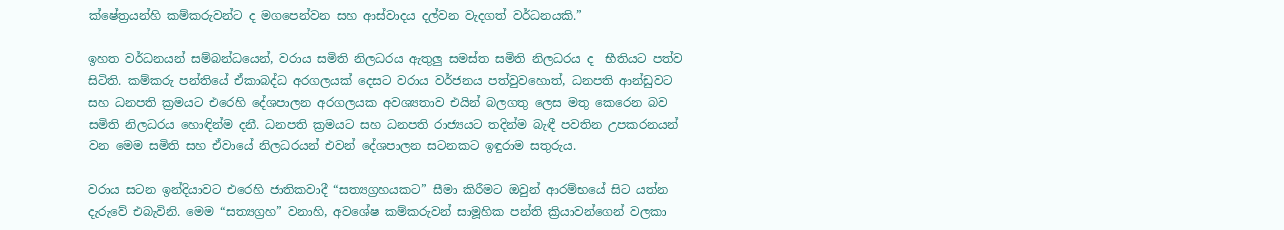ක්ෂේත්‍ර‍යන්හි කම්කරුවන්ට ද මගපෙන්වන සහ ආස්වාදය දල්වන වැදගත් වර්ධනයකි.”

ඉහත වර්ධනයන් සම්බන්ධයෙන්, වරාය සමිති නිලධරය ඇතුලු සමස්ත සමිති නිලධරය ද  භීතියට පත්ව සිටිති. කම්කරු පන්තියේ ඒකාබද්ධ අරගලයක් දෙසට වරාය වර්ජනය පත්වුවහොත්, ධනපති ආන්ඩුවට සහ ධනපති ක්‍රමයට එරෙහි දේශපාලන අරගලයක අවශ්‍යතාව එයින් බලගතු ලෙස මතු කෙරෙන බව සමිති නිලධරය හොඳින්ම දනී. ධනපති ක්‍රමයට සහ ධනපති රාජ්‍යයට තදින්ම බැඳී පවතින උපකරනයන් වන මෙම සමිති සහ ඒවායේ නිලධරයන් එවන් දේශපාලන සටනකට ඉඳුරාම සතුරුය.

වරාය සටන ඉන්දියාවට එරෙහි ජාතිකවාදී “සත්‍යග්‍රහයකට” සීමා කිරීමට ඔවුන් ආරම්භයේ සිට යත්න දැරු‌වේ එබැවිනි. මෙම “සත්‍යග්‍රහ” වනාහි, අවශේෂ කම්කරුවන් සාමූහික පන්ති ක්‍රියාවන්ගෙන් වලකා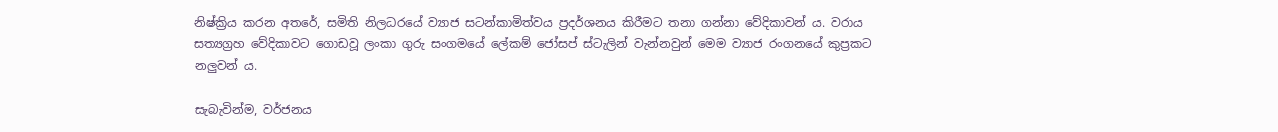නිෂ්ක්‍රිය කරන අතරේ, සමිති නිලධරයේ ව්‍යාජ සටන්කාමිත්වය ප්‍රදර්ශනය කිරීමට තනා ගන්නා වේදිකාවන් ය. වරාය සත්‍යග්‍රහ වේදිකාවට ගොඩවූ ලංකා ගුරු සංගමයේ ලේකම් ජෝසප් ස්ටැලින් වැන්නවුන් මෙම ව්‍යාජ රංගනයේ කුප්‍රකට නලුවන් ය.

සැබැවින්ම, වර්ජනය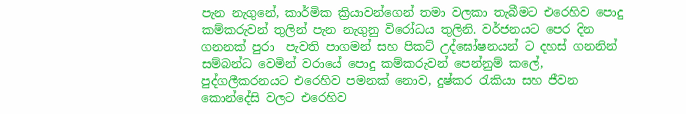පැන නැගුනේ, කාර්මික ක්‍රියාවන්ගෙන් තමා වලකා තැබීමට එරෙහිව පොදු කම්කරුවන් තුලින් පැන නැගුනු විරෝධය තුලිනි. වර්ජනයට පෙර දින ගනනක් පුරා  පැවති පාගමන් සහ පිකට් උද්ඝෝෂනයන් ට දහස් ගනනින් සම්බන්ධ වෙමින් වරායේ පොදු කම්කරුවන් පෙන්නුම් කලේ, පුද්ගලීකරනයට එරෙහිව පමනක් නොව, දුෂ්කර රැකියා සහ ජීවන කොන්දේසි වලට එරෙහිව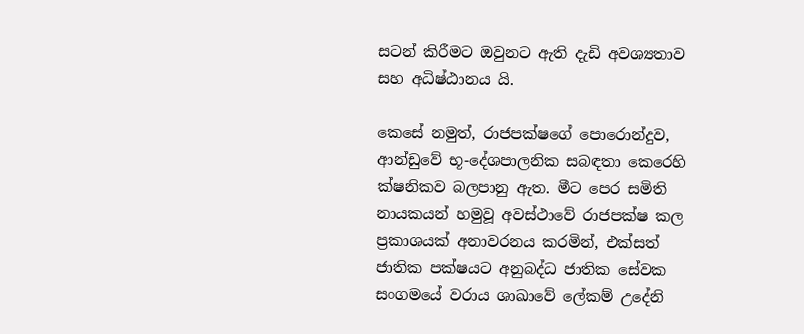සටන් කිරීමට ඔවුනට ඇති දැඩි අවශ්‍යතාව සහ අධිෂ්ඨානය යි.

කෙසේ නමුත්, රාජපක්ෂගේ පොරොන්දුව, ආන්ඩුවේ භූ-දේශපාලනික සබඳතා කෙරෙහි ක්ෂනිකව බලපානු ඇත. මීට පෙර සමිති නායකයන් හමුවූ අවස්ථාවේ රාජපක්ෂ කල ප්‍රකාශයක් අනාවරනය කරමින්, එක්සත් ජාතික පක්ෂයට අනුබද්ධ ජාතික සේවක සංගමයේ වරාය ශාඛාවේ ලේකම් උදේනි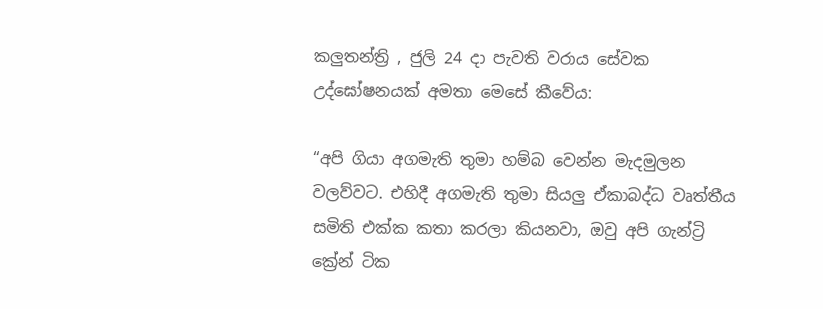කලුතන්ත්‍රි , ජුලි 24 දා පැවති වරාය සේවක උද්ඝෝෂනයක් අමතා මෙසේ කීවේය:

“අපි ගියා අගමැති තුමා හම්බ වෙන්න මැදමුලන වලව්වට. එහිදී අගමැති තුමා සියලු ඒකාබද්ධ වෘත්තීය සමිති එක්ක කතා කරලා කියනවා, ඔවු අපි ගැන්ට්‍රි  ක්‍රේන් ටික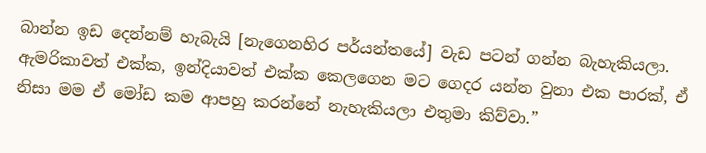බාන්න ඉඩ දෙන්නම් හැබැයි [නැගෙනහිර පර්යන්තයේ] වැඩ පටන් ගන්න බැහැකියලා. ඇමරිකාවත් එක්ක, ඉන්දියාවත් එක්ක කෙලගෙන මට ගෙදර යන්න වුනා එක පාරක්, ඒ නිසා මම ඒ මෝඩ කම ආපහු කරන්නේ නැහැකියලා එතුමා කිව්වා.”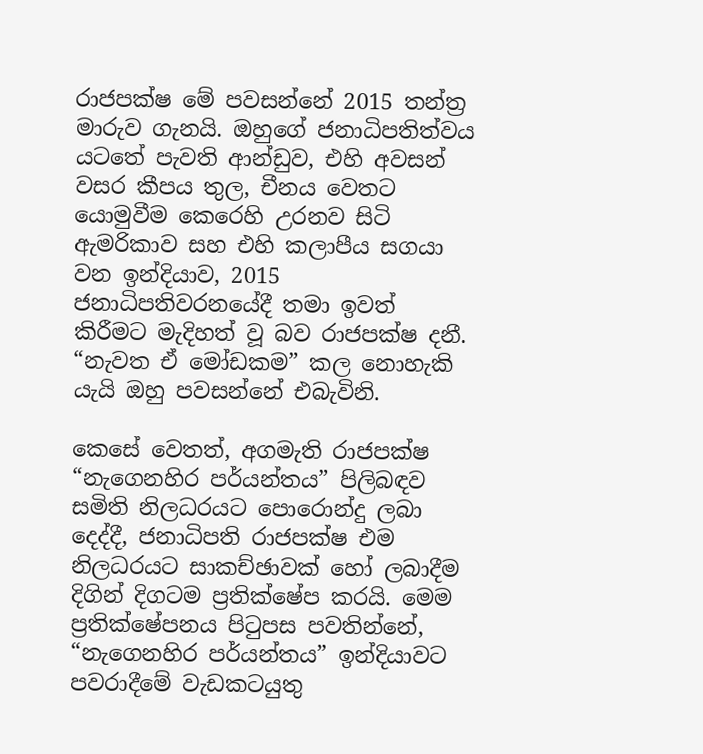රාජපක්ෂ මේ පවසන්නේ 2015 තන්ත්‍ර මාරුව ගැනයි. ඔහුගේ ජනාධිපතිත්වය යටතේ පැවති ආන්ඩුව, එහි අවසන් වසර කීපය තුල, චීනය වෙතට යොමුවීම කෙරෙහි උරනව සිටි ඇමරිකාව සහ එහි කලාපීය සගයා වන ඉන්දියාව, 2015 ජනාධිපතිවරනයේදී තමා ඉවත් කිරීමට මැදිහත් වූ බව රාජපක්ෂ දනී. “නැවත ඒ මෝඩකම” කල නොහැකි යැයි ඔහු පවසන්නේ එබැවිනි.

කෙසේ වෙතත්, අගමැති රාජපක්ෂ “නැගෙනහිර පර්යන්තය” පිලිබඳව සමිති නිලධරයට පොරොන්දු ලබා දෙද්දී, ජනාධිපති රාජපක්ෂ එම නිලධරයට සාකච්ඡාවක් හෝ ලබාදීම දිගින් දිගටම ප්‍රතික්ෂේප කරයි. මෙම ප්‍රතික්ෂේපනය පිටුපස පවතින්නේ,  “නැගෙනහිර පර්යන්තය” ඉන්දියාවට පවරාදීමේ වැඩකටයුතු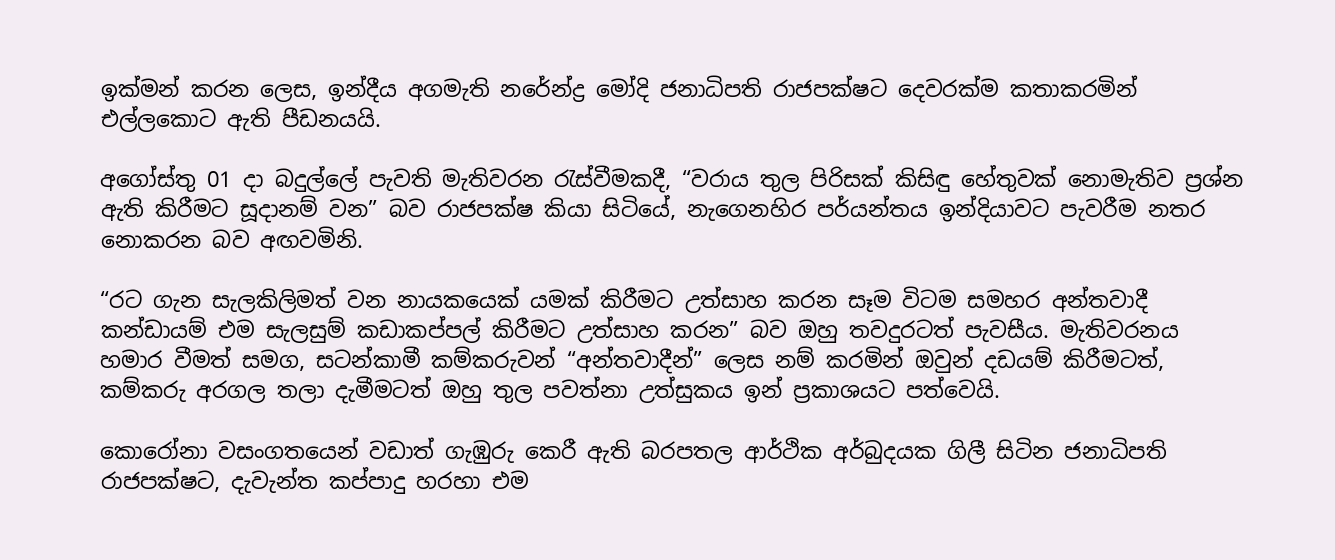ඉක්මන් කරන ලෙස, ඉන්දීය අගමැති නරේන්ද්‍ර මෝදි ජනාධිපති රාජපක්ෂට දෙවරක්ම කතාකරමින් එල්ලකොට ඇති පීඩනයයි.

අගෝස්තු 01 දා බදුල්ලේ පැවති මැතිවරන රැස්වීමකදී, “වරාය තුල පිරිසක් කිසිඳු හේතුවක් නොමැතිව ප්‍රශ්න ඇති කිරීමට සූදානම් වන” බව රාජපක්ෂ කියා සිටියේ, නැගෙනහිර පර්යන්තය ඉන්දියාවට පැවරීම නතර නොකරන බව අඟවමිනි.

“රට ගැන සැලකිලිමත් වන නායකයෙක් යමක් කිරීමට උත්සාහ කරන සෑම විටම සමහර අන්තවාදී කන්ඩායම් එම සැලසුම් කඩාකප්පල් කිරීමට උත්සාහ කරන” බව ඔහු තවදුරටත් පැවසීය. මැතිවරනය හමාර වීමත් සමග, සටන්කාමී කම්කරුවන් “අන්තවාදීන්” ලෙස නම් කරමින් ඔවුන් දඩයම් කිරීමටත්, කම්කරු අරගල තලා දැමීමටත් ඔහු තුල පවත්නා උත්සුකය ඉන් ප්‍රකාශයට පත්වෙයි.

කොරෝනා වසංගතයෙන් වඩාත් ගැඹුරු කෙරී ඇති බරපතල ආර්ථික අර්බුදයක ගිලී සිටින ජනාධිපති රාජපක්ෂට, දැවැන්ත කප්පාදු හරහා එම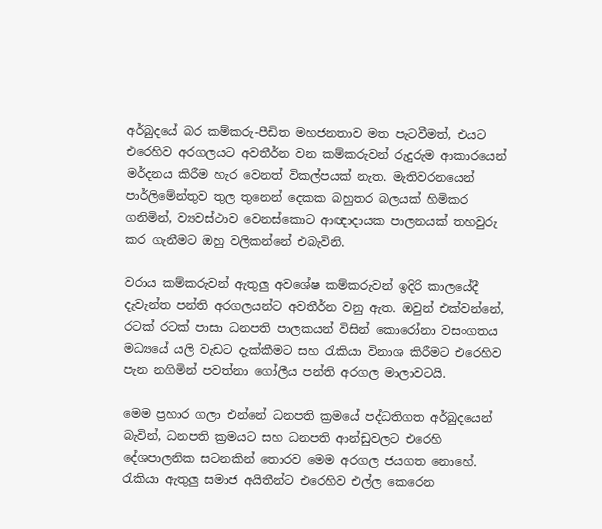අර්බුදයේ බර කම්කරු-පීඩිත මහජනතාව මත පැටවීමත්, එයට එරෙහිව අරගලයට අවතීර්න වන කම්කරුවන් රුදුරුම ආකාරයෙන් මර්දනය කිරීම හැර වෙනත් විකල්පයක් නැත. මැතිවරනයෙන් පාර්ලිමේන්තුව තුල තුනෙන් දෙකක බහුතර බලයක් හිමිකර ගනිමින්, ව්‍යවස්ථාව වෙනස්කොට ආඥාදායක පාලනයක් තහවුරු කර ගැනීමට ඔහු වලිකන්නේ එබැවිනි.

වරාය කම්කරුවන් ඇතුලු අවශේෂ කම්කරුවන් ඉදිරි කාලයේදී දැවැන්ත පන්ති අරගලයන්ට අවතීර්න වනු ඇත. ඔවුන් එක්වන්නේ, රටක් රටක් පාසා ධනපති පාලකයන් විසින් කොරෝනා වසංගතය මධ්‍යයේ යලි වැඩට දැක්කීමට සහ රැකියා විනාශ කිරීමට එරෙහිව  පැන නගිමින් පවත්නා ගෝලීය පන්ති අරගල මාලාවටයි.

මෙම ප්‍රහාර ගලා එන්නේ ධනපති ක්‍රමයේ පද්ධතිගත අර්බුදයෙන් බැවින්, ධනපති ක්‍රමයට සහ ධනපති ආන්ඩුවලට එරෙහි දේශපාලනික සටනකින් තොරව මෙම අරගල ජයගත නොහේ. රැකියා ඇතුලු සමාජ අයිතීන්ට එරෙහිව එල්ල කෙරෙන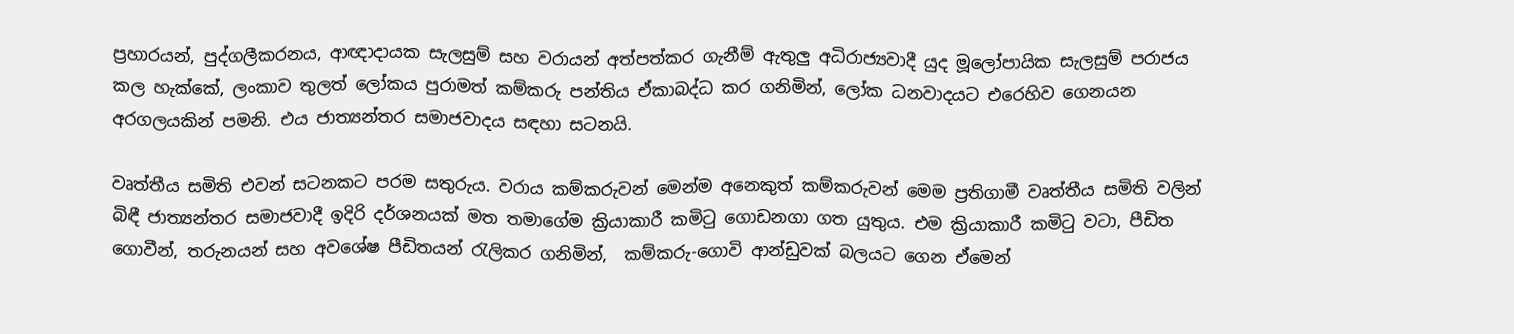ප්‍රහාරයන්, පුද්ගලීකරනය, ආඥාදායක සැලසුම් සහ වරායන් අත්පත්කර ගැනීම් ඇතුලු අධිරාජ්‍යවාදී යුද මූලෝපායික සැලසුම් පරාජය කල හැක්කේ, ලංකාව තුලත් ලෝකය පුරාමත් කම්කරු පන්තිය ඒකාබද්ධ කර ගනිමින්, ලෝක ධනවාදයට එරෙහිව ගෙනයන අරගලයකින් පමනි. එය ජාත්‍යන්තර සමාජවාදය සඳහා සටනයි.

වෘත්තීය සමිති එවන් සටනකට පරම සතුරුය. වරාය කම්කරුවන් මෙන්ම අනෙකුත් කම්කරුවන් මෙම ප්‍රතිගාමී වෘත්තීය සමිති වලින් බිඳී ජාත්‍යන්තර සමාජවාදී ඉදිරි දර්ශනයක් මත තමාගේම ක්‍රියාකාරී කමිටු ගොඩනගා ගත යුතුය. එම ක්‍රියාකාරී කමිටු වටා, පීඩිත ගොවීන්, තරුනයන් සහ අවශේෂ පීඩිතයන් රැලිකර ගනිමින්,  කම්කරු-ගොවි ආන්ඩුවක් බලයට ගෙන ඒමෙන්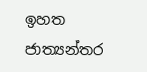ඉහත ජාත්‍යන්තර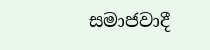සමාජවාදී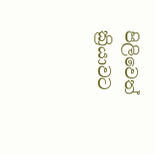පිලිවෙත් ක්‍රියාවට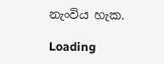නැංවිය හැක.

Loading